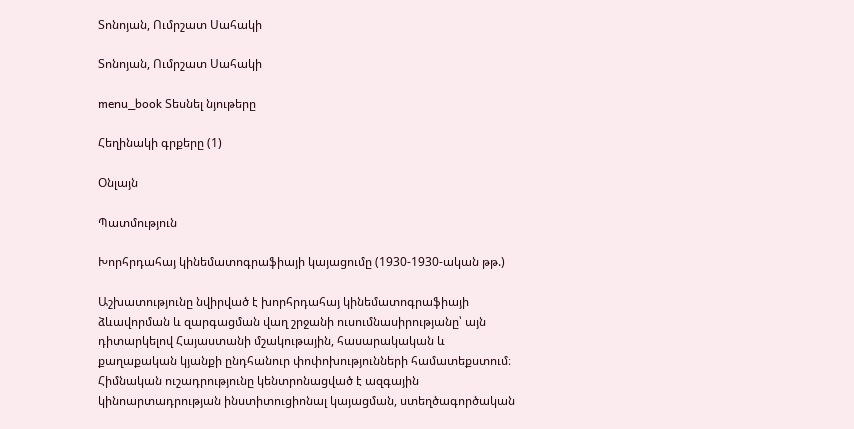Տոնոյան, Ումրշատ Սահակի

Տոնոյան, Ումրշատ Սահակի

menu_book Տեսնել նյութերը

Հեղինակի գրքերը (1)

Օնլայն

Պատմություն

Խորհրդահայ կինեմատոգրաֆիայի կայացումը (1930-1930-ական թթ.)

Աշխատությունը նվիրված է խորհրդահայ կինեմատոգրաֆիայի ձևավորման և զարգացման վաղ շրջանի ուսումնասիրությանը՝ այն դիտարկելով Հայաստանի մշակութային, հասարակական և քաղաքական կյանքի ընդհանուր փոփոխությունների համատեքստում։ Հիմնական ուշադրությունը կենտրոնացված է ազգային կինոարտադրության ինստիտուցիոնալ կայացման, ստեղծագործական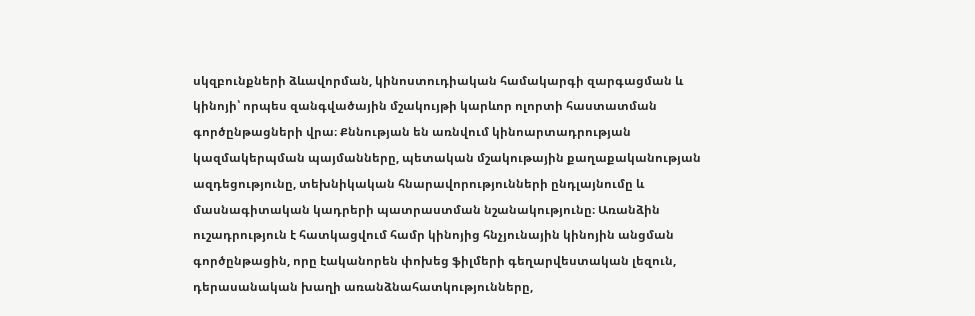սկզբունքների ձևավորման, կինոստուդիական համակարգի զարգացման և կինոյի՝ որպես զանգվածային մշակույթի կարևոր ոլորտի հաստատման գործընթացների վրա։ Քննության են առնվում կինոարտադրության կազմակերպման պայմանները, պետական մշակութային քաղաքականության ազդեցությունը, տեխնիկական հնարավորությունների ընդլայնումը և մասնագիտական կադրերի պատրաստման նշանակությունը։ Առանձին ուշադրություն է հատկացվում համր կինոյից հնչյունային կինոյին անցման գործընթացին, որը էականորեն փոխեց ֆիլմերի գեղարվեստական լեզուն, դերասանական խաղի առանձնահատկությունները,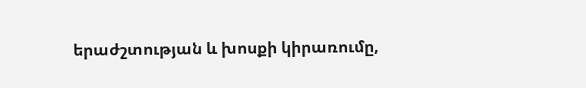երաժշտության և խոսքի կիրառումը,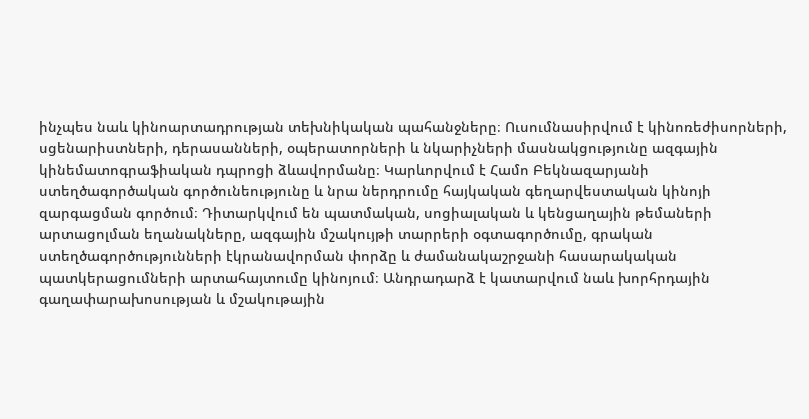ինչպես նաև կինոարտադրության տեխնիկական պահանջները։ Ուսումնասիրվում է կինոռեժիսորների, սցենարիստների, դերասանների, օպերատորների և նկարիչների մասնակցությունը ազգային կինեմատոգրաֆիական դպրոցի ձևավորմանը։ Կարևորվում է Համո Բեկնազարյանի ստեղծագործական գործունեությունը և նրա ներդրումը հայկական գեղարվեստական կինոյի զարգացման գործում։ Դիտարկվում են պատմական, սոցիալական և կենցաղային թեմաների արտացոլման եղանակները, ազգային մշակույթի տարրերի օգտագործումը, գրական ստեղծագործությունների էկրանավորման փորձը և ժամանակաշրջանի հասարակական պատկերացումների արտահայտումը կինոյում։ Անդրադարձ է կատարվում նաև խորհրդային գաղափարախոսության և մշակութային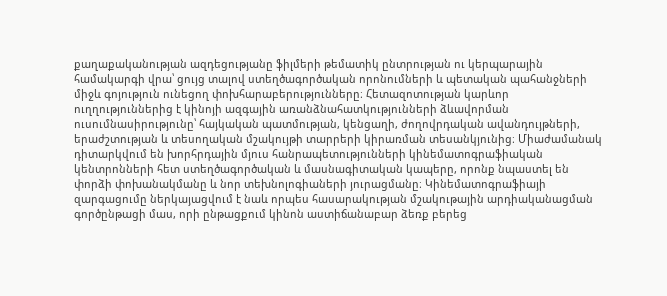քաղաքականության ազդեցությանը ֆիլմերի թեմատիկ ընտրության ու կերպարային համակարգի վրա՝ ցույց տալով ստեղծագործական որոնումների և պետական պահանջների միջև գոյություն ունեցող փոխհարաբերությունները։ Հետազոտության կարևոր ուղղություններից է կինոյի ազգային առանձնահատկությունների ձևավորման ուսումնասիրությունը՝ հայկական պատմության, կենցաղի, ժողովրդական ավանդույթների, երաժշտության և տեսողական մշակույթի տարրերի կիրառման տեսանկյունից։ Միաժամանակ դիտարկվում են խորհրդային մյուս հանրապետությունների կինեմատոգրաֆիական կենտրոնների հետ ստեղծագործական և մասնագիտական կապերը, որոնք նպաստել են փորձի փոխանակմանը և նոր տեխնոլոգիաների յուրացմանը։ Կինեմատոգրաֆիայի զարգացումը ներկայացվում է նաև որպես հասարակության մշակութային արդիականացման գործընթացի մաս, որի ընթացքում կինոն աստիճանաբար ձեռք բերեց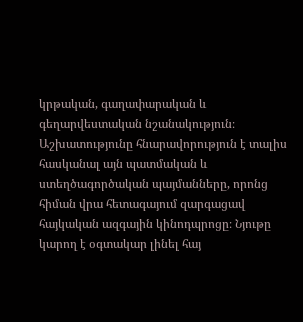կրթական, գաղափարական և գեղարվեստական նշանակություն։ Աշխատությունը հնարավորություն է տալիս հասկանալ այն պատմական և ստեղծագործական պայմանները, որոնց հիման վրա հետագայում զարգացավ հայկական ազգային կինոդպրոցը։ Նյութը կարող է օգտակար լինել հայ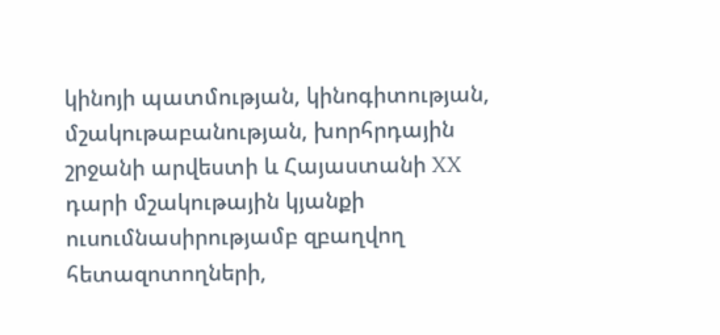կինոյի պատմության, կինոգիտության, մշակութաբանության, խորհրդային շրջանի արվեստի և Հայաստանի XX դարի մշակութային կյանքի ուսումնասիրությամբ զբաղվող հետազոտողների,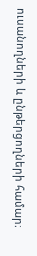ուսանողների և ընթերցողների համար։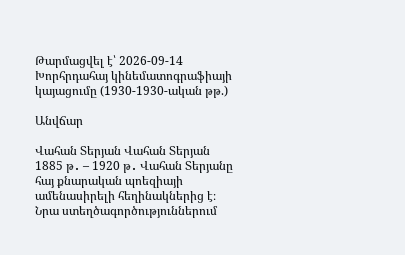Թարմացվել է՝ 2026-09-14
Խորհրդահայ կինեմատոգրաֆիայի կայացումը (1930-1930-ական թթ.)

Անվճար

Վահան Տերյան Վահան Տերյան 1885 թ․ – 1920 թ․ Վահան Տերյանը հայ քնարական պոեզիայի ամենասիրելի հեղինակներից է։ Նրա ստեղծագործություններում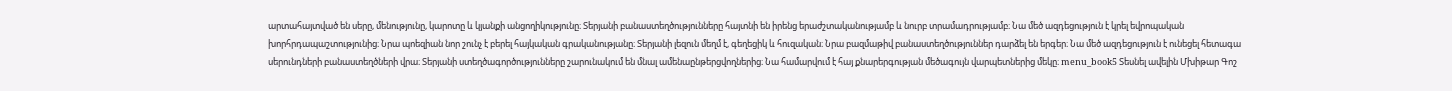արտահայտված են սերը, մենությունը, կարոտը և կյանքի անցողիկությունը։ Տերյանի բանաստեղծությունները հայտնի են իրենց երաժշտականությամբ և նուրբ տրամադրությամբ։ Նա մեծ ազդեցություն է կրել եվրոպական խորհրդապաշտությունից։ Նրա պոեզիան նոր շունչ է բերել հայկական գրականությանը։ Տերյանի լեզուն մեղմ է, գեղեցիկ և հուզական։ Նրա բազմաթիվ բանաստեղծություններ դարձել են երգեր։ Նա մեծ ազդեցություն է ունեցել հետագա սերունդների բանաստեղծների վրա։ Տերյանի ստեղծագործությունները շարունակում են մնալ ամենաընթերցվողներից։ Նա համարվում է հայ քնարերգության մեծագույն վարպետներից մեկը։ menu_book5 Տեսնել ավելին Մխիթար Գոշ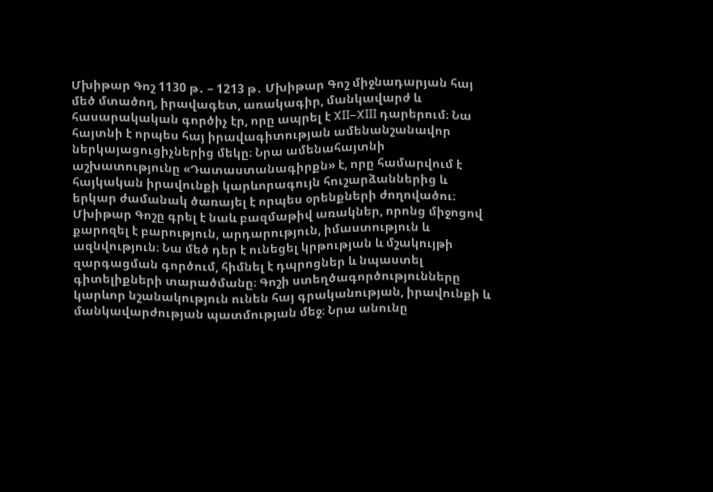Մխիթար Գոշ 1130 թ․ – 1213 թ․ Մխիթար Գոշ միջնադարյան հայ մեծ մտածող, իրավագետ, առակագիր, մանկավարժ և հասարակական գործիչ էր, որը ապրել է XII–XIII դարերում։ Նա հայտնի է որպես հայ իրավագիտության ամենանշանավոր ներկայացուցիչներից մեկը։ Նրա ամենահայտնի աշխատությունը «Դատաստանագիրքն» է, որը համարվում է հայկական իրավունքի կարևորագույն հուշարձաններից և երկար ժամանակ ծառայել է որպես օրենքների ժողովածու։ Մխիթար Գոշը գրել է նաև բազմաթիվ առակներ, որոնց միջոցով քարոզել է բարություն, արդարություն, իմաստություն և ազնվություն։ Նա մեծ դեր է ունեցել կրթության և մշակույթի զարգացման գործում, հիմնել է դպրոցներ և նպաստել գիտելիքների տարածմանը։ Գոշի ստեղծագործությունները կարևոր նշանակություն ունեն հայ գրականության, իրավունքի և մանկավարժության պատմության մեջ։ Նրա անունը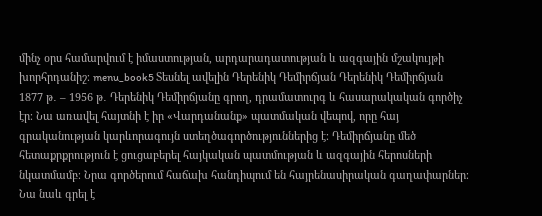մինչ օրս համարվում է իմաստության, արդարադատության և ազգային մշակույթի խորհրդանիշ։ menu_book5 Տեսնել ավելին Դերենիկ Դեմիրճյան Դերենիկ Դեմիրճյան 1877 թ․ – 1956 թ․ Դերենիկ Դեմիրճյանը գրող, դրամատուրգ և հասարակական գործիչ էր։ Նա առավել հայտնի է իր «Վարդանանք» պատմական վեպով, որը հայ գրականության կարևորագույն ստեղծագործություններից է։ Դեմիրճյանը մեծ հետաքրքրություն է ցուցաբերել հայկական պատմության և ազգային հերոսների նկատմամբ։ Նրա գործերում հաճախ հանդիպում են հայրենասիրական գաղափարներ։ Նա նաև գրել է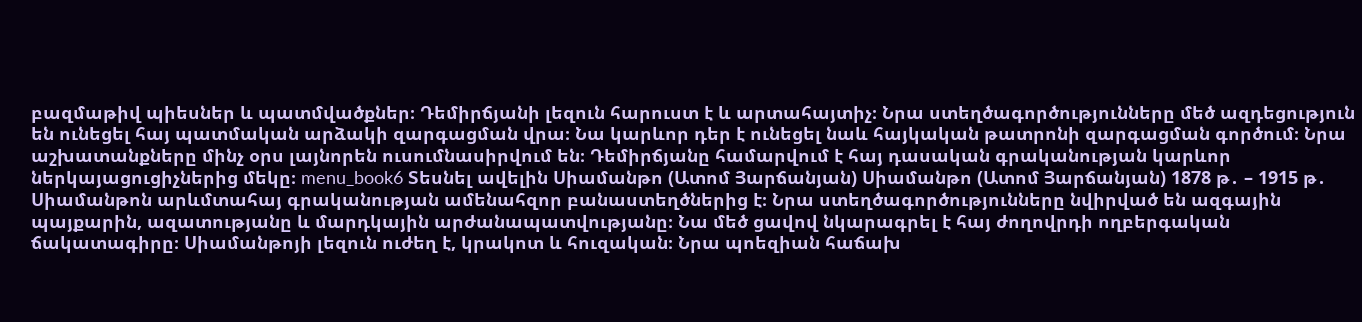բազմաթիվ պիեսներ և պատմվածքներ։ Դեմիրճյանի լեզուն հարուստ է և արտահայտիչ։ Նրա ստեղծագործությունները մեծ ազդեցություն են ունեցել հայ պատմական արձակի զարգացման վրա։ Նա կարևոր դեր է ունեցել նաև հայկական թատրոնի զարգացման գործում։ Նրա աշխատանքները մինչ օրս լայնորեն ուսումնասիրվում են։ Դեմիրճյանը համարվում է հայ դասական գրականության կարևոր ներկայացուցիչներից մեկը։ menu_book6 Տեսնել ավելին Սիամանթո (Ատոմ Յարճանյան) Սիամանթո (Ատոմ Յարճանյան) 1878 թ․ – 1915 թ․ Սիամանթոն արևմտահայ գրականության ամենահզոր բանաստեղծներից է։ Նրա ստեղծագործությունները նվիրված են ազգային պայքարին, ազատությանը և մարդկային արժանապատվությանը։ Նա մեծ ցավով նկարագրել է հայ ժողովրդի ողբերգական ճակատագիրը։ Սիամանթոյի լեզուն ուժեղ է, կրակոտ և հուզական։ Նրա պոեզիան հաճախ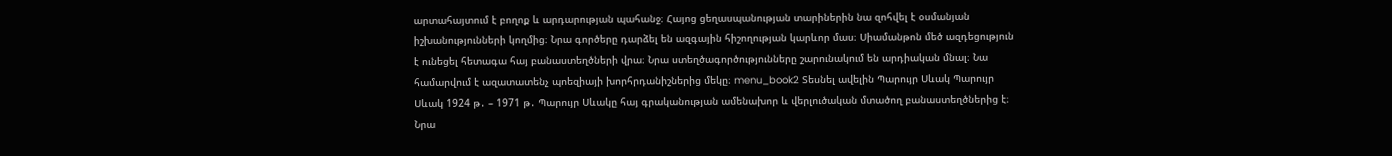արտահայտում է բողոք և արդարության պահանջ։ Հայոց ցեղասպանության տարիներին նա զոհվել է օսմանյան իշխանությունների կողմից։ Նրա գործերը դարձել են ազգային հիշողության կարևոր մաս։ Սիամանթոն մեծ ազդեցություն է ունեցել հետագա հայ բանաստեղծների վրա։ Նրա ստեղծագործությունները շարունակում են արդիական մնալ։ Նա համարվում է ազատատենչ պոեզիայի խորհրդանիշներից մեկը։ menu_book2 Տեսնել ավելին Պարույր Սևակ Պարույր Սևակ 1924 թ․ – 1971 թ․ Պարույր Սևակը հայ գրականության ամենախոր և վերլուծական մտածող բանաստեղծներից է։ Նրա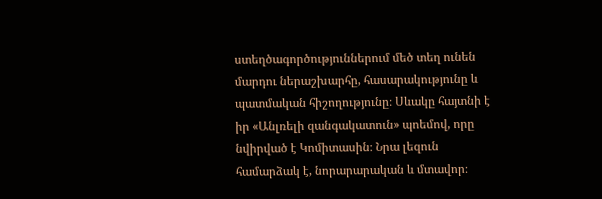ստեղծագործություններում մեծ տեղ ունեն մարդու ներաշխարհը, հասարակությունը և պատմական հիշողությունը։ Սևակը հայտնի է իր «Անլռելի զանգակատուն» պոեմով, որը նվիրված է Կոմիտասին։ Նրա լեզուն համարձակ է, նորարարական և մտավոր։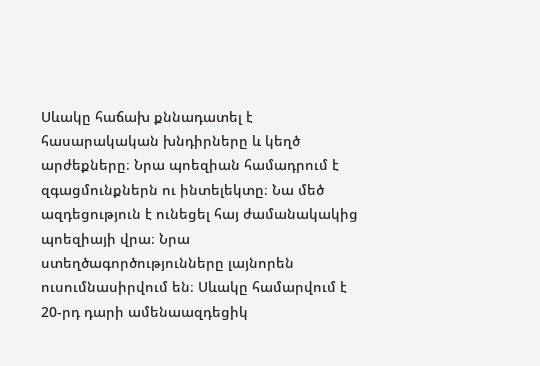Սևակը հաճախ քննադատել է հասարակական խնդիրները և կեղծ արժեքները։ Նրա պոեզիան համադրում է զգացմունքներն ու ինտելեկտը։ Նա մեծ ազդեցություն է ունեցել հայ ժամանակակից պոեզիայի վրա։ Նրա ստեղծագործությունները լայնորեն ուսումնասիրվում են։ Սևակը համարվում է 20-րդ դարի ամենաազդեցիկ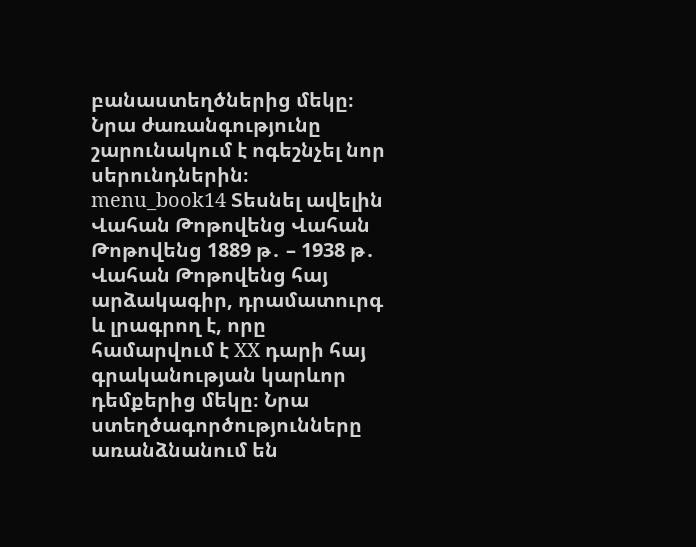բանաստեղծներից մեկը։ Նրա ժառանգությունը շարունակում է ոգեշնչել նոր սերունդներին։ menu_book14 Տեսնել ավելին Վահան Թոթովենց Վահան Թոթովենց 1889 թ․ – 1938 թ․ Վահան Թոթովենց հայ արձակագիր, դրամատուրգ և լրագրող է, որը համարվում է XX դարի հայ գրականության կարևոր դեմքերից մեկը։ Նրա ստեղծագործությունները առանձնանում են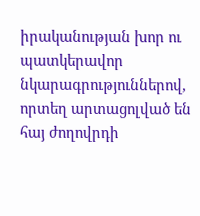իրականության խոր ու պատկերավոր նկարագրություններով, որտեղ արտացոլված են հայ ժողովրդի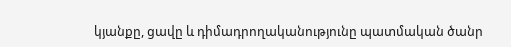կյանքը, ցավը և դիմադրողականությունը պատմական ծանր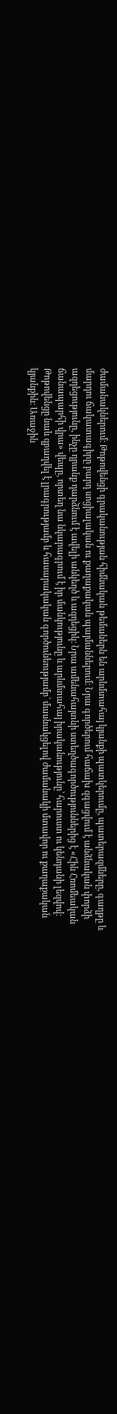ժամանակներում։ Թոթովենցի գրականության հիմնական թեմաներն են արևմտահայ կյանքի պատկերումը, պատերազմները, գաղթը և մարդու ճակատագիրը բարդ սոցիալական ու քաղաքական պայմաններում։ Նրա գործերում հաճախ զգացվում է անձնական փորձի ազդեցությունը, ինչը դրանք դարձնում է ավելի անկեղծ և ազդեցիկ։ Նրա ամենահայտնի ստեղծագործություններից է «Հին Հռոմեական ճանապարհի վրա» վեպը, որտեղ նա նկարագրում է իր մանկությունը և արևմտահայ իրականությունը՝ հարուստ ու կենդանի լեզվով։ Թոթովենցը նաև զբաղվել է լրագրությամբ և հասարակական գործունեությամբ՝ մասնակցելով ժամանակի մտավոր ու քաղաքական կյանքին։ Առաջին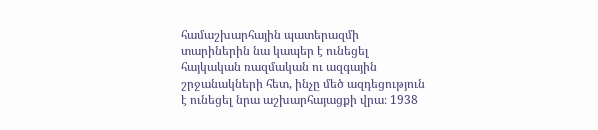համաշխարհային պատերազմի տարիներին նա կապեր է ունեցել հայկական ռազմական ու ազգային շրջանակների հետ, ինչը մեծ ազդեցություն է ունեցել նրա աշխարհայացքի վրա։ 1938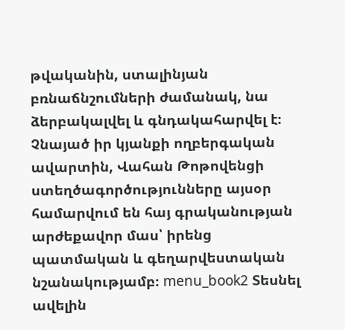թվականին, ստալինյան բռնաճնշումների ժամանակ, նա ձերբակալվել և գնդակահարվել է։ Չնայած իր կյանքի ողբերգական ավարտին, Վահան Թոթովենցի ստեղծագործությունները այսօր համարվում են հայ գրականության արժեքավոր մաս՝ իրենց պատմական և գեղարվեստական նշանակությամբ։ menu_book2 Տեսնել ավելին